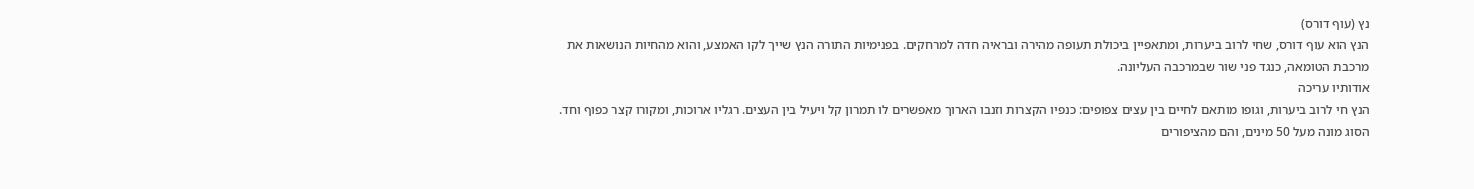נץ (עוף דורס)
הנץ הוא עוף דורס, שחי לרוב ביערות, ומתאפיין ביכולת תעופה מהירה ובראיה חדה למרחקים. בפנימיות התורה הנץ שייך לקו האמצע, והוא מהחיות הנושאות את מרכבת הטומאה, כנגד פני שור שבמרכבה העליונה.
אודותיו עריכה
הנץ חי לרוב ביערות, וגופו מותאם לחיים בין עצים צפופים: כנפיו הקצרות וזנבו הארוך מאפשרים לו תמרון קל ויעיל בין העצים. רגליו ארוכות, ומקורו קצר כפוף וחד. הסוג מונה מעל 50 מינים, והם מהציפורים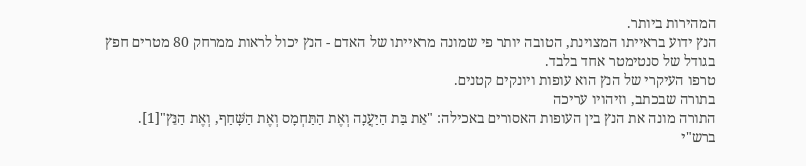המהירות ביותר.
הנץ ידוע בראייתו המצוינת, הטובה יותר פי שמונה מראייתו של האדם - הנץ יכול לראות ממרחק 80 מטרים חפץ בגודל של סנטימטר אחד בלבד.
טרפו העיקרי של הנץ הוא עופות ויונקים קטנים.
בתורה שבכתב, וזיהויו עריכה
התורה מונה את הנץ בין העופות האסורים באכילה: "אֵת בַּת הַיַּעֲנָה וְאֶת הַתַּחְמָס וְאֶת הַשָּׁחַף, וְאֶת הַנֵּץ"[1].
ברש"י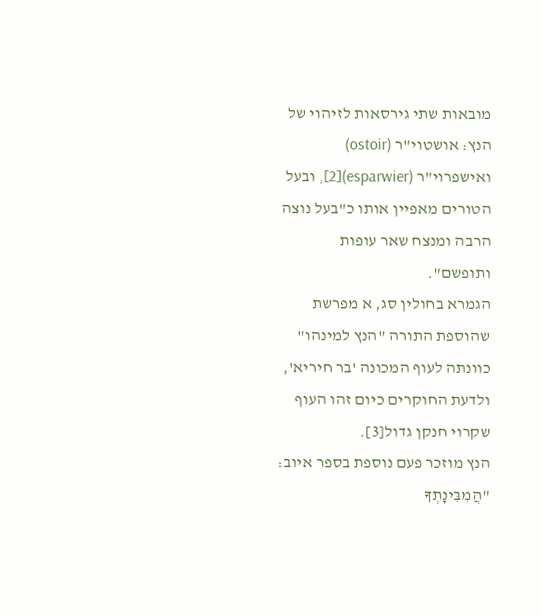מובאות שתי גירסאות לזיהוי של הנץ: אושטוי"ר (ostoir) ואישפרוי"ר (esparwier)[2], ובעל הטורים מאפיין אותו כ"בעל נוצה הרבה ומנצח שאר עופות ותופשם".
הגמרא בחולין סג, א מפרשת שהוספת התורה "הנץ למינהו" כוונתה לעוף המכונה 'בר חיריא', ולדעת החוקרים כיום זהו העוף שקרוי חנקן גדול[3].
הנץ מוזכר פעם נוספת בספר איוב: "הֲמִבִּינָתְךָ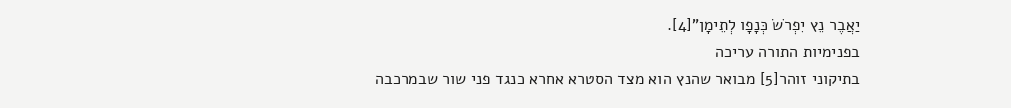יַאֲבֶר נֵץ יִפְרֹשׂ כְּנָפָו לְתֵימָן"[4].
בפנימיות התורה עריכה
בתיקוני זוהר[5] מבואר שהנץ הוא מצד הסטרא אחרא כנגד פני שור שבמרכבה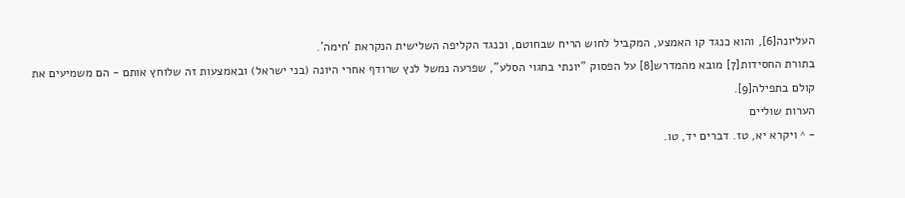העליונה[6], והוא כנגד קו האמצע, המקביל לחוש הריח שבחוטם, וכנגד הקליפה השלישית הנקראת 'חימה'.
בתורת החסידות[7] מובא מהמדרש[8] על הפסוק "יונתי בחגוי הסלע", שפרעה נמשל לנץ שרודף אחרי היונה (בני ישראל) ובאמצעות זה שלוחץ אותם - הם משמיעים את קולם בתפילה[9].
הערות שוליים
- ^ ויקרא יא, טז. דברים יד, טו.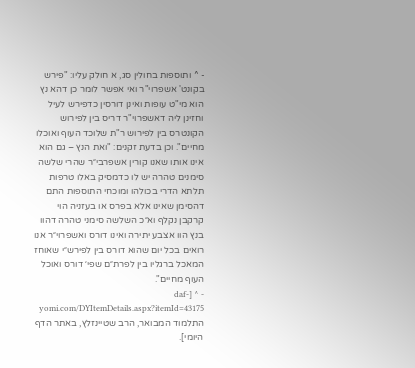- ^ ותוספות בחולין סג, א חולק עליו: "פירש בקונט' אשפרוי"ר ואי אפשר לומר כן דהא נץ הוא מי"ט עופות ואינן דורסין כדפירש לעיל וחזינן ליה דאשפרוי"ר דריס בין לפירוש הקונטרס בין לפירוש ר"ת שלוכד העוף ואוכלו מחיים". וכן בדעת זקנים: "ואת הנץ – גם הוא אינו אותו שאנו קורין אשפרבי״ר שהרי שלשה סימנים טהרה יש לו כדמסיק באלו טרפות תלתא הדרי בכולהו ומוכחי התוספות התם דהסימן שאינו אלא בפרס או בעזניה הוי קרקבן נקלף וא״כ השלשה סימני טהרה דהוו בנץ הוו אצבע יתירה ואינו דורס ואשפרוי״ר אנו רואים בכל יום שהוא דורס בין לפירש״י שאוחז המאכל ברגליו בין לפרת״ם שפי׳ דורס ואוכל העוף מחיים".
- ^ [daf-yomi.com/DYItemDetails.aspx?itemId=43175 התלמוד המבואר, הרב שטיינזלץ, באתר הדף היומי].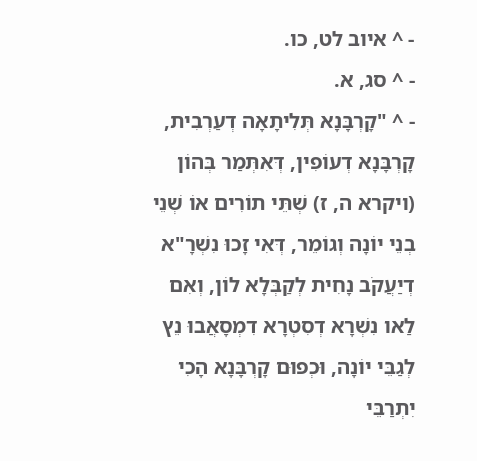- ^ איוב לט, כו.
- ^ סג, א.
- ^ "קָרְבָּנָא תְּלִיתָאָה דְעַרְבִית, קָרְבָּנָא דְעוֹפִין, דְּאִתְּמַר בְּהוֹן (ויקרא ה, ז) שְׁתֵּי תוֹרִים אוֹ שְׁנֵי בְנֵי יוֹנָה וְגוֹמֵר, דְּאִי זָכוּ נִשְׁרָ"א דְיַעֲקֹב נָחִית לְקַבְּלָא לוֹן, וְאִם לַאו נִשְׁרָא דְסִטְרָא דִמְסָאֲבוּ נֵץ לְגַבֵּי יוֹנָה, וּכְפוּם קָרְבָּנָא הָכִי יִתְרַבֵּי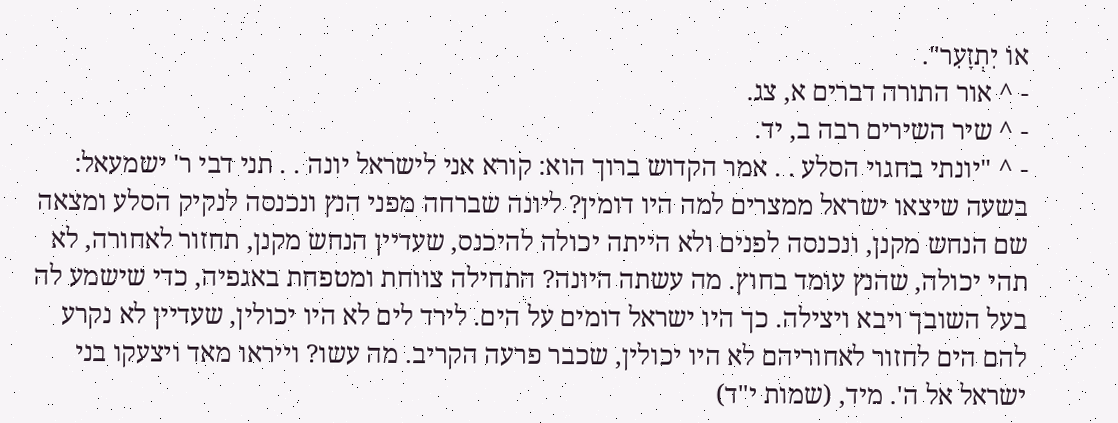אוֹ יִתְזָעִר".
- ^ אור התורה דברים א, צג.
- ^ שיר השירים רבה ב, יד.
- ^ "יונתי בחגוי הסלע . . אמר הקדוש ברוך הוא: קורא אני לישראל יונה . . תני דבי ר' ישמעאל: בשעה שיצאו ישראל ממצרים למה היו דומין? ליונה שברחה מפני הנץ ונכנסה לנקיק הסלע ומצאה שם הנחש מקנן, ונכנסה לפנים ולא הייתה יכולה להיכנס, שעדיין הנחש מקנן, תחזור לאחורה, לא תהי יכולה, שהנץ עומד בחוץ. מה עשתה היונה? התחילה צווחת ומטפחת באגפיה, כדי שישמע לה בעל השובך ויבא ויצילה. כך היו ישראל דומים על הים. לירד לים לא היו יכולין, שעדיין לא נקרע להם הים לחזור לאחוריהם לא היו יכולין, שכבר פרעה הקריב. מה עשו? וייראו מאד ויצעקו בני ישראל אל ה'. מיד, (שמות י"ד)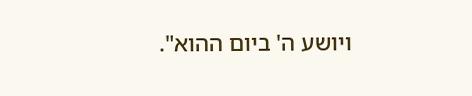ויושע ה' ביום ההוא".